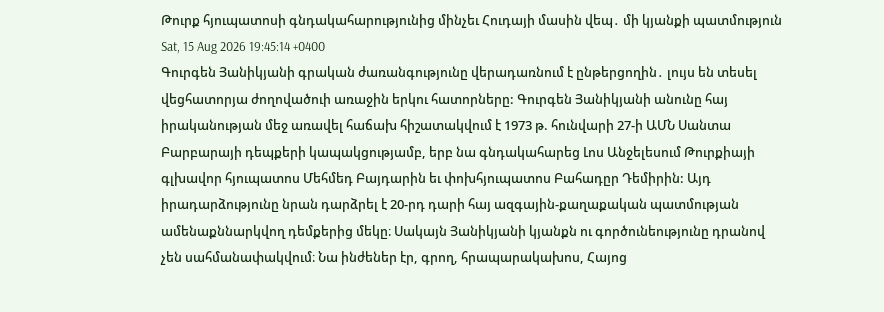Թուրք հյուպատոսի գնդակահարությունից մինչեւ Հուդայի մասին վեպ․ մի կյանքի պատմություն
Sat, 15 Aug 2026 19:45:14 +0400
Գուրգեն Յանիկյանի գրական ժառանգությունը վերադառնում է ընթերցողին․ լույս են տեսել վեցհատորյա ժողովածուի առաջին երկու հատորները: Գուրգեն Յանիկյանի անունը հայ իրականության մեջ առավել հաճախ հիշատակվում է 1973 թ. հունվարի 27-ի ԱՄՆ Սանտա Բարբարայի դեպքերի կապակցությամբ, երբ նա գնդակահարեց Լոս Անջելեսում Թուրքիայի գլխավոր հյուպատոս Մեհմեդ Բայդարին եւ փոխհյուպատոս Բահադըր Դեմիրին: Այդ իրադարձությունը նրան դարձրել է 20-րդ դարի հայ ազգային-քաղաքական պատմության ամենաքննարկվող դեմքերից մեկը։ Սակայն Յանիկյանի կյանքն ու գործունեությունը դրանով չեն սահմանափակվում։ Նա ինժեներ էր, գրող, հրապարակախոս, Հայոց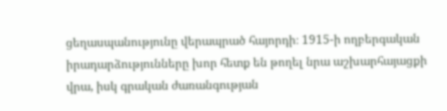ցեղասպանությունը վերապրած հայորդի։ 1915-ի ողբերգական իրադարձությունները խոր հետք են թողել նրա աշխարհայացքի վրա, իսկ գրական ժառանգության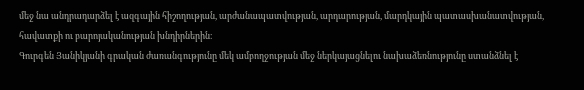մեջ նա անդրադարձել է ազգային հիշողության, արժանապատվության, արդարության, մարդկային պատասխանատվության, հավատքի ու բարոյականության խնդիրներին։
Գուրգեն Յանիկյանի գրական ժառանգությունը մեկ ամբողջության մեջ ներկայացնելու նախաձեռնությունը ստանձնել է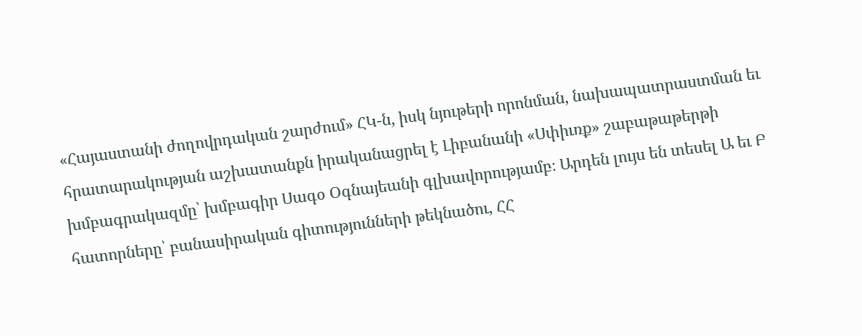«Հայաստանի ժողովրդական շարժում» ՀԿ-ն, իսկ նյութերի որոնման, նախապատրաստման եւ հրատարակության աշխատանքն իրականացրել է Լիբանանի «Սփիւռք» շաբաթաթերթի խմբագրակազմը՝ խմբագիր Սագօ Օգնայեանի գլխավորությամբ։ Արդեն լույս են տեսել Ա եւ Բ հատորները՝ բանասիրական գիտությունների թեկնածու, ՀՀ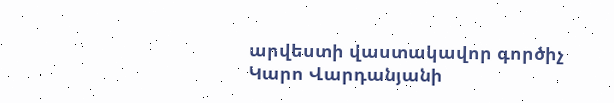արվեստի վաստակավոր գործիչ Կարո Վարդանյանի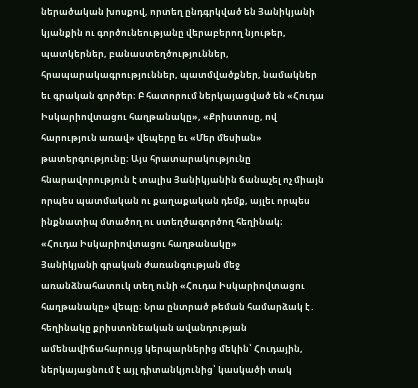ներածական խոսքով, որտեղ ընդգրկված են Յանիկյանի կյանքին ու գործունեությանը վերաբերող նյութեր, պատկերներ, բանաստեղծություններ, հրապարակագրություններ, պատմվածքներ, նամակներ եւ գրական գործեր։ Բ հատորում ներկայացված են «Հուդա Իսկարիովտացու հաղթանակը», «Քրիստոսը, ով հարություն առավ» վեպերը եւ «Մեր մեսիան» թատերգությունը։ Այս հրատարակությունը հնարավորություն է տալիս Յանիկյանին ճանաչել ոչ միայն որպես պատմական ու քաղաքական դեմք, այլեւ որպես ինքնատիպ մտածող ու ստեղծագործող հեղինակ։
«Հուդա Իսկարիովտացու հաղթանակը»
Յանիկյանի գրական ժառանգության մեջ առանձնահատուկ տեղ ունի «Հուդա Իսկարիովտացու հաղթանակը» վեպը։ Նրա ընտրած թեման համարձակ է․ հեղինակը քրիստոնեական ավանդության ամենավիճահարույց կերպարներից մեկին՝ Հուդային, ներկայացնում է այլ դիտանկյունից՝ կասկածի տակ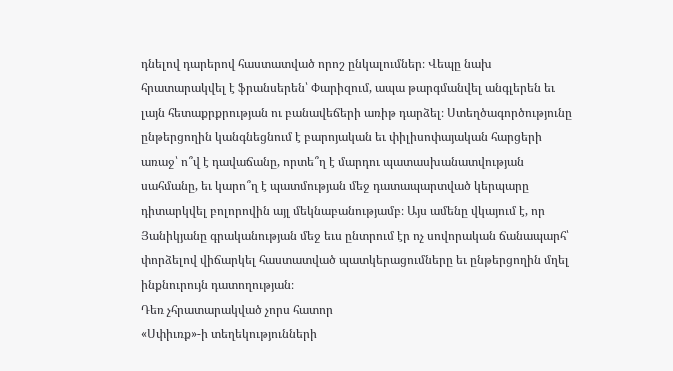դնելով դարերով հաստատված որոշ ընկալումներ։ Վեպը նախ հրատարակվել է ֆրանսերեն՝ Փարիզում, ապա թարգմանվել անգլերեն եւ լայն հետաքրքրության ու բանավեճերի առիթ դարձել։ Ստեղծագործությունը ընթերցողին կանգնեցնում է բարոյական եւ փիլիսոփայական հարցերի առաջ՝ ո՞վ է դավաճանը, որտե՞ղ է մարդու պատասխանատվության սահմանը, եւ կարո՞ղ է պատմության մեջ դատապարտված կերպարը դիտարկվել բոլորովին այլ մեկնաբանությամբ։ Այս ամենը վկայում է, որ Յանիկյանը գրականության մեջ եւս ընտրում էր ոչ սովորական ճանապարհ՝ փորձելով վիճարկել հաստատված պատկերացումները եւ ընթերցողին մղել ինքնուրույն դատողության։
Դեռ չհրատարակված չորս հատոր
«Սփիւռք»-ի տեղեկությունների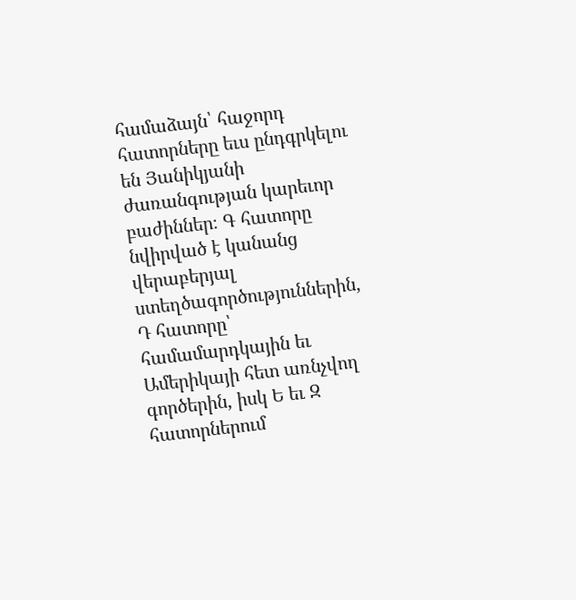համաձայն՝ հաջորդ հատորները եւս ընդգրկելու են Յանիկյանի ժառանգության կարեւոր բաժիններ։ Գ հատորը նվիրված է կանանց վերաբերյալ ստեղծագործություններին, Դ հատորը՝ համամարդկային եւ Ամերիկայի հետ առնչվող գործերին, իսկ Ե եւ Զ հատորներում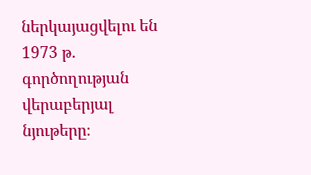ներկայացվելու են 1973 թ. գործողության վերաբերյալ նյութերը։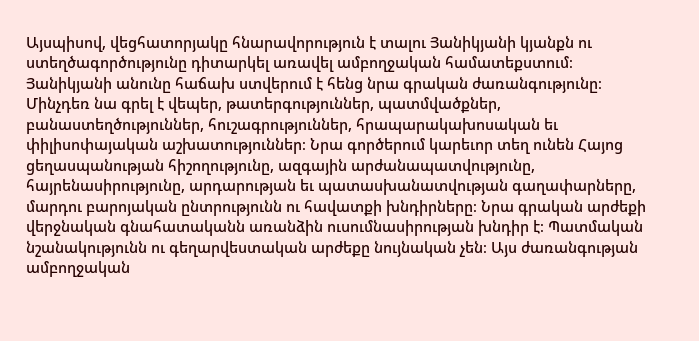Այսպիսով, վեցհատորյակը հնարավորություն է տալու Յանիկյանի կյանքն ու ստեղծագործությունը դիտարկել առավել ամբողջական համատեքստում։
Յանիկյանի անունը հաճախ ստվերում է հենց նրա գրական ժառանգությունը։ Մինչդեռ նա գրել է վեպեր, թատերգություններ, պատմվածքներ, բանաստեղծություններ, հուշագրություններ, հրապարակախոսական եւ փիլիսոփայական աշխատություններ։ Նրա գործերում կարեւոր տեղ ունեն Հայոց ցեղասպանության հիշողությունը, ազգային արժանապատվությունը, հայրենասիրությունը, արդարության եւ պատասխանատվության գաղափարները, մարդու բարոյական ընտրությունն ու հավատքի խնդիրները։ Նրա գրական արժեքի վերջնական գնահատականն առանձին ուսումնասիրության խնդիր է։ Պատմական նշանակությունն ու գեղարվեստական արժեքը նույնական չեն։ Այս ժառանգության ամբողջական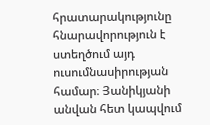հրատարակությունը հնարավորություն է ստեղծում այդ ուսումնասիրության համար։ Յանիկյանի անվան հետ կապվում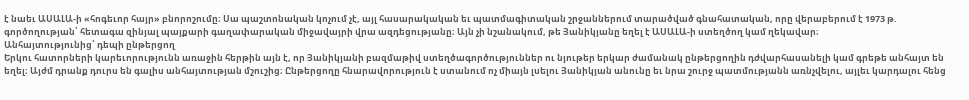է նաեւ ԱՍԱԼԱ-ի «հոգեւոր հայր» բնորոշումը։ Սա պաշտոնական կոչում չէ, այլ հասարակական եւ պատմագիտական շրջաններում տարածված գնահատական, որը վերաբերում է 1973 թ. գործողության՝ հետագա զինյալ պայքարի գաղափարական միջավայրի վրա ազդեցությանը։ Այն չի նշանակում, թե Յանիկյանը եղել է ԱՍԱԼԱ-ի ստեղծող կամ ղեկավար։
Անհայտությունից՝ դեպի ընթերցող
Երկու հատորների կարեւորությունն առաջին հերթին այն է, որ Յանիկյանի բազմաթիվ ստեղծագործություններ ու նյութեր երկար ժամանակ ընթերցողին դժվարհասանելի կամ գրեթե անհայտ են եղել։ Այժմ դրանք դուրս են գալիս անհայտության մշուշից։ Ընթերցողը հնարավորություն է ստանում ոչ միայն լսելու Յանիկյան անունը եւ նրա շուրջ պատմությանն առնչվելու, այլեւ կարդալու հենց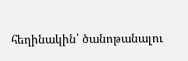հեղինակին՝ ծանոթանալու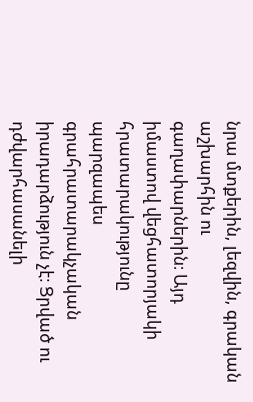նրա մտքերին, լեզվին, գրական աշխարհին ու գաղափարներին։ Այդ իմաստով վեցհատորյակի հրատարակությունը պարզապես գրահրատարակչական իրադարձություն չէ։ Ցրված ու դժվարհասանելի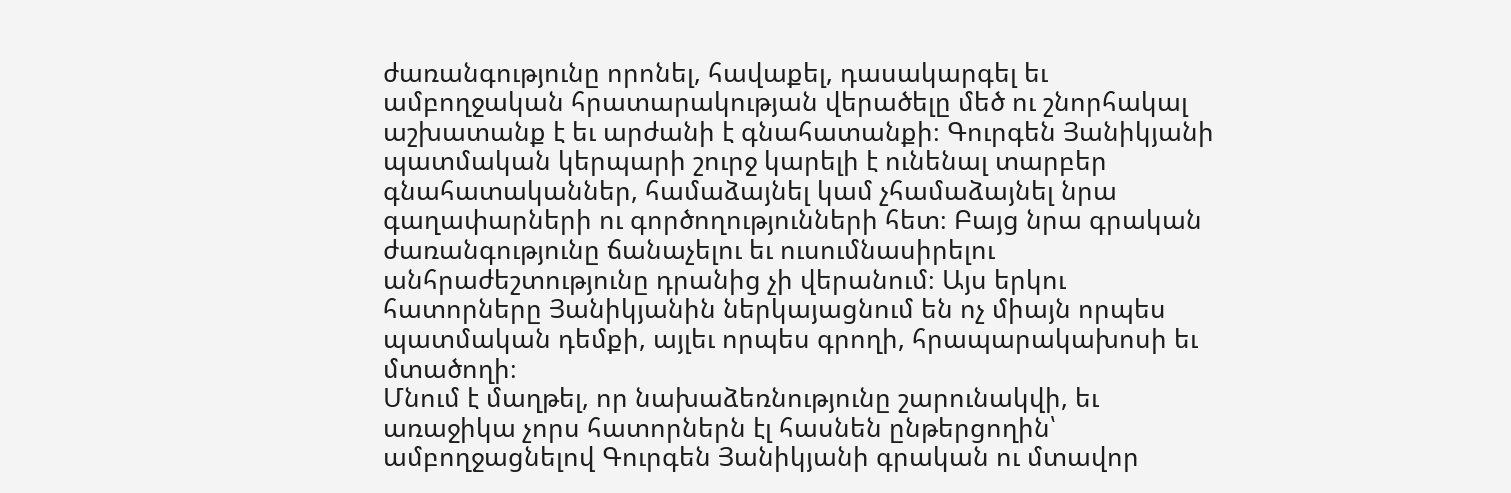ժառանգությունը որոնել, հավաքել, դասակարգել եւ ամբողջական հրատարակության վերածելը մեծ ու շնորհակալ աշխատանք է եւ արժանի է գնահատանքի։ Գուրգեն Յանիկյանի պատմական կերպարի շուրջ կարելի է ունենալ տարբեր գնահատականներ, համաձայնել կամ չհամաձայնել նրա գաղափարների ու գործողությունների հետ։ Բայց նրա գրական ժառանգությունը ճանաչելու եւ ուսումնասիրելու անհրաժեշտությունը դրանից չի վերանում։ Այս երկու հատորները Յանիկյանին ներկայացնում են ոչ միայն որպես պատմական դեմքի, այլեւ որպես գրողի, հրապարակախոսի եւ մտածողի։
Մնում է մաղթել, որ նախաձեռնությունը շարունակվի, եւ առաջիկա չորս հատորներն էլ հասնեն ընթերցողին՝ ամբողջացնելով Գուրգեն Յանիկյանի գրական ու մտավոր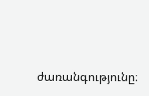ժառանգությունը։